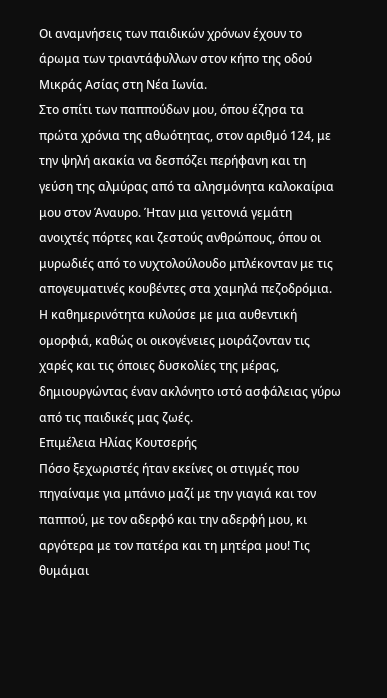Οι αναμνήσεις των παιδικών χρόνων έχουν το άρωμα των τριαντάφυλλων στον κήπο της οδού Μικράς Ασίας στη Νέα Ιωνία.
Στο σπίτι των παππούδων μου, όπου έζησα τα πρώτα χρόνια της αθωότητας, στον αριθμό 124, με την ψηλή ακακία να δεσπόζει περήφανη και τη γεύση της αλμύρας από τα αλησμόνητα καλοκαίρια μου στον Άναυρο. Ήταν μια γειτονιά γεμάτη ανοιχτές πόρτες και ζεστούς ανθρώπους, όπου οι μυρωδιές από το νυχτολούλουδο μπλέκονταν με τις απογευματινές κουβέντες στα χαμηλά πεζοδρόμια. Η καθημερινότητα κυλούσε με μια αυθεντική ομορφιά, καθώς οι οικογένειες μοιράζονταν τις χαρές και τις όποιες δυσκολίες της μέρας, δημιουργώντας έναν ακλόνητο ιστό ασφάλειας γύρω από τις παιδικές μας ζωές.
Επιμέλεια Ηλίας Κουτσερής
Πόσο ξεχωριστές ήταν εκείνες οι στιγμές που πηγαίναμε για μπάνιο μαζί με την γιαγιά και τον παππού, με τον αδερφό και την αδερφή μου, κι αργότερα με τον πατέρα και τη μητέρα μου! Τις θυμάμαι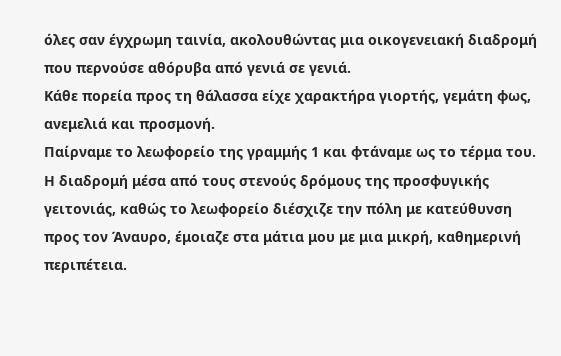όλες σαν έγχρωμη ταινία, ακολουθώντας μια οικογενειακή διαδρομή που περνούσε αθόρυβα από γενιά σε γενιά.
Κάθε πορεία προς τη θάλασσα είχε χαρακτήρα γιορτής, γεμάτη φως, ανεμελιά και προσμονή.
Παίρναμε το λεωφορείο της γραμμής 1 και φτάναμε ως το τέρμα του. Η διαδρομή μέσα από τους στενούς δρόμους της προσφυγικής γειτονιάς, καθώς το λεωφορείο διέσχιζε την πόλη με κατεύθυνση προς τον Άναυρο, έμοιαζε στα μάτια μου με μια μικρή, καθημερινή περιπέτεια.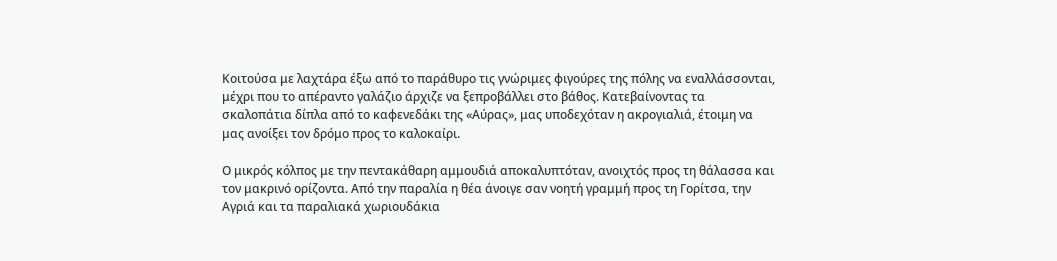Κοιτούσα με λαχτάρα έξω από το παράθυρο τις γνώριμες φιγούρες της πόλης να εναλλάσσονται, μέχρι που το απέραντο γαλάζιο άρχιζε να ξεπροβάλλει στο βάθος. Κατεβαίνοντας τα σκαλοπάτια δίπλα από το καφενεδάκι της «Αύρας», μας υποδεχόταν η ακρογιαλιά, έτοιμη να μας ανοίξει τον δρόμο προς το καλοκαίρι.

Ο μικρός κόλπος με την πεντακάθαρη αμμουδιά αποκαλυπτόταν, ανοιχτός προς τη θάλασσα και τον μακρινό ορίζοντα. Από την παραλία η θέα άνοιγε σαν νοητή γραμμή προς τη Γορίτσα, την Αγριά και τα παραλιακά χωριουδάκια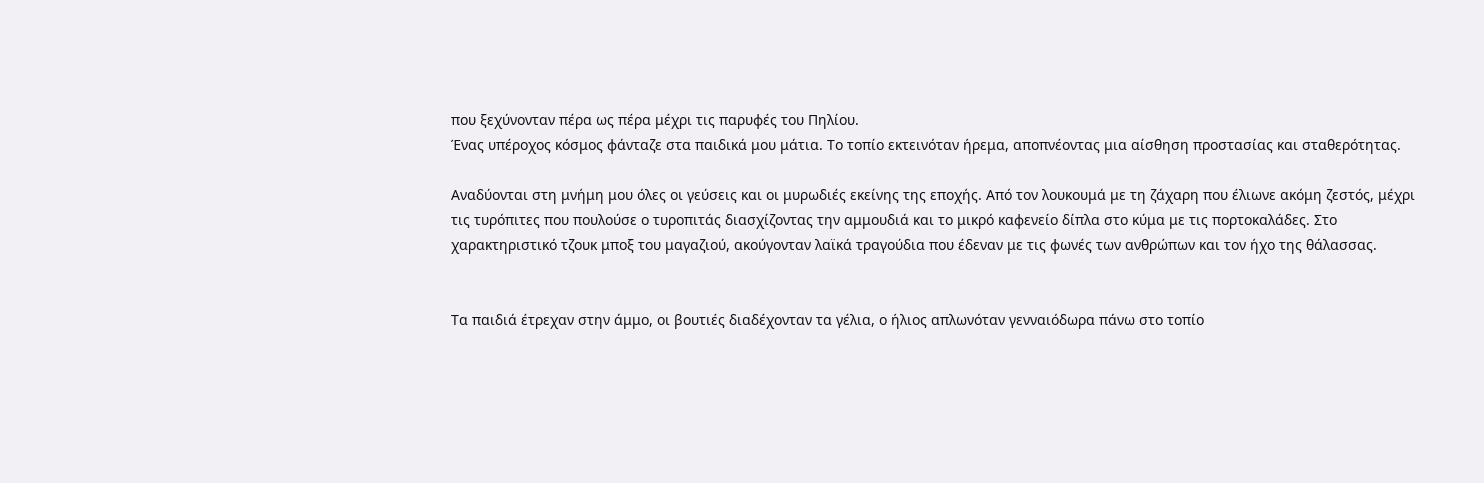που ξεχύνονταν πέρα ως πέρα μέχρι τις παρυφές του Πηλίου.
Ένας υπέροχος κόσμος φάνταζε στα παιδικά μου μάτια. Το τοπίο εκτεινόταν ήρεμα, αποπνέοντας μια αίσθηση προστασίας και σταθερότητας.

Αναδύονται στη μνήμη μου όλες οι γεύσεις και οι μυρωδιές εκείνης της εποχής. Από τον λουκουμά με τη ζάχαρη που έλιωνε ακόμη ζεστός, μέχρι τις τυρόπιτες που πουλούσε ο τυροπιτάς διασχίζοντας την αμμουδιά και το μικρό καφενείο δίπλα στο κύμα με τις πορτοκαλάδες. Στο χαρακτηριστικό τζουκ μποξ του μαγαζιού, ακούγονταν λαϊκά τραγούδια που έδεναν με τις φωνές των ανθρώπων και τον ήχο της θάλασσας.


Τα παιδιά έτρεχαν στην άμμο, οι βουτιές διαδέχονταν τα γέλια, ο ήλιος απλωνόταν γενναιόδωρα πάνω στο τοπίο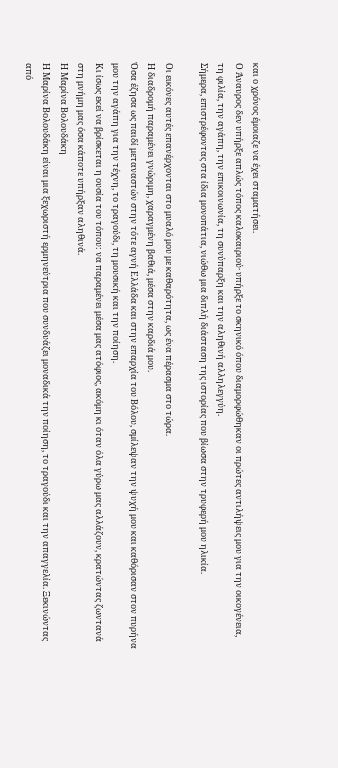και ο χρόνος έμοιαζε να έχει σταματήσει.
Ο Άναυρος δεν υπήρξε απλώς τόπος καλοκαιριού· υπήρξε το σκηνικό όπου διαμορφώθηκαν οι πρώτες αντιλήψεις μου για την οικογένεια, τη φιλία, την αγάπη, την επικοινωνία, τη συνύπαρξη και την αληθινή αλληλεγγύη.
Σήμερα, επιστρέφοντας στα ίδια μονοπάτια, νιώθω μια διπλή διάσταση της ιστορίας που βίωσα στην τρυφερή μου ηλικία.

Οι εικόνες αυτές επανέρχονται στο μυαλό μου με καθαρότητα, ως ένα πέρασμα στο τώρα.
Η διαδρομή παραμένει γνώριμη, χαραγμένη βαθιά, μέσα στην καρδιά μου.
Όσα έζησα ως παιδί μεταναστών στην τότε αγνή Ελλάδα και στην επαρχία του Βόλου, σμίλεψαν την ψυχή μου και καθόρισαν στον πυρήνα μου την αγάπη για την τέχνη, το τραγούδι, τη μουσική και την ποίηση.
Κι ίσως εκεί να βρίσκεται η ουσία του τόπου: να παραμένει μέσα μας ατόφιος, ακόμη κι όταν όλα γύρω μας αλλάζουν, κρατώντας ζωντανά στη μνήμη μας όσα κάποτε υπήρξαν αληθινά.
Η Μαρίνα Βολουδάκη
Η Μαρίνα Βολουδάκη είναι μια ξεχωριστή ερμηνεύτρια που συνδυάζει μοναδικά την ποίηση, το τραγούδι και την απαγγελία. Ξεκινώντας από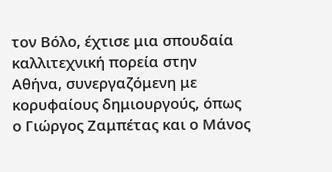τον Βόλο, έχτισε μια σπουδαία καλλιτεχνική πορεία στην Αθήνα, συνεργαζόμενη με κορυφαίους δημιουργούς, όπως ο Γιώργος Ζαμπέτας και ο Μάνος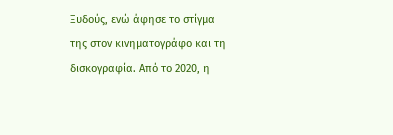Ξυδούς, ενώ άφησε το στίγμα της στον κινηματογράφο και τη δισκογραφία. Από το 2020, η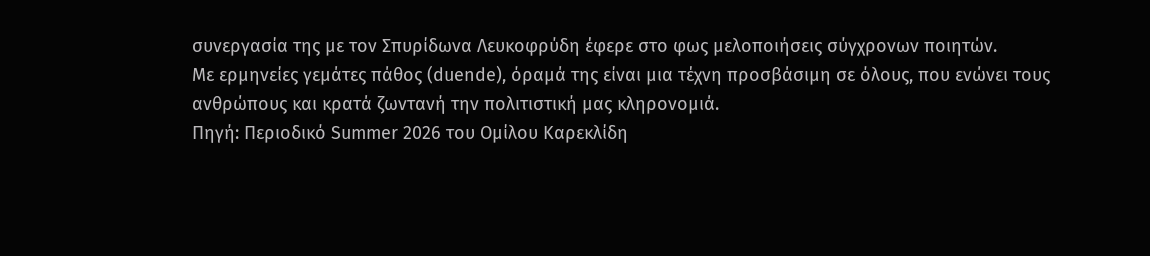συνεργασία της με τον Σπυρίδωνα Λευκοφρύδη έφερε στο φως μελοποιήσεις σύγχρονων ποιητών.
Με ερμηνείες γεμάτες πάθος (duende), όραμά της είναι μια τέχνη προσβάσιμη σε όλους, που ενώνει τους ανθρώπους και κρατά ζωντανή την πολιτιστική μας κληρονομιά.
Πηγή: Περιοδικό Summer 2026 του Ομίλου Καρεκλίδη